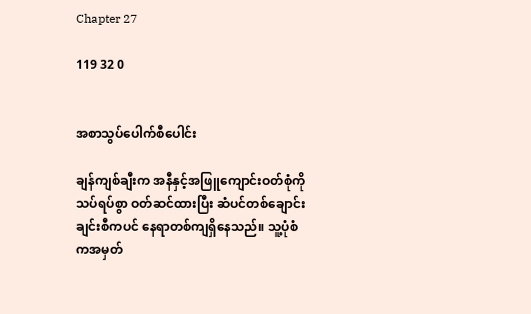Chapter 27

119 32 0


အစာသွပ်ပေါက်စီပေါင်း

ချန်ကျစ်ချီးက အနီနှင့်အဖြူကျောင်းဝတ်စုံကို သပ်ရပ်စွာ ဝတ်ဆင်ထားပြီး ဆံပင်တစ်ချောင်းချင်းစီကပင် နေရာတစ်ကျရှိနေသည်။ သူ့ပုံစံကအမှတ်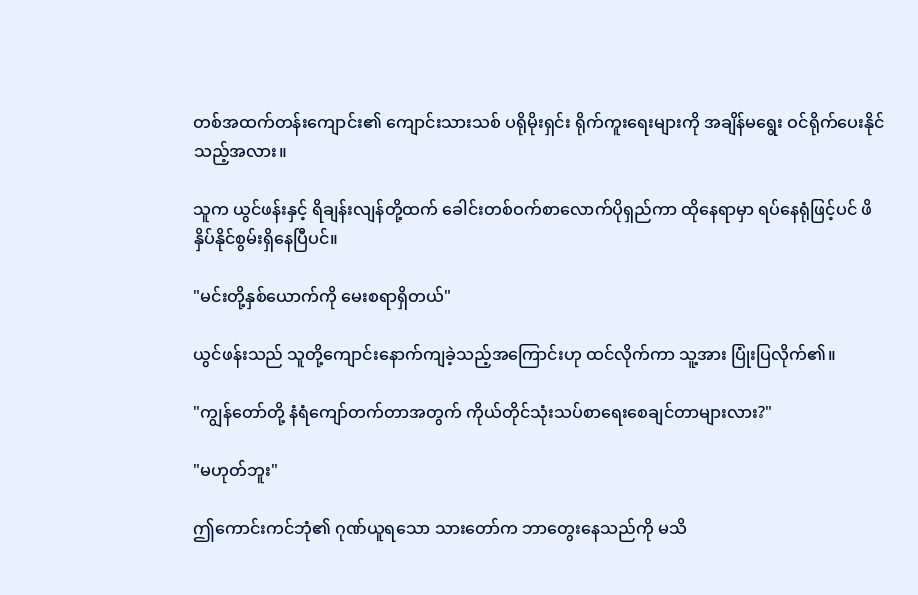တစ်အထက်တန်းကျောင်း၏ ကျောင်းသားသစ် ပရိုမိုးရှင်း ရိုက်ကူးရေးများကို အချိန်မရွေး ဝင်ရိုက်ပေးနိုင်သည့်အလား။

သူက ယွင်ဖန်းနှင့် ရိချန်းလျန်တို့ထက် ခေါင်းတစ်ဝက်စာလောက်ပိုရှည်ကာ ထိုနေရာမှာ ရပ်နေရုံဖြင့်ပင် ဖိနှိပ်နိုင်စွမ်းရှိနေပြီပင်။

"မင်းတို့နှစ်ယောက်ကို မေးစရာရှိတယ်"

ယွင်ဖန်းသည် သူတို့ကျောင်းနောက်ကျခဲ့သည့်အကြောင်းဟု ထင်လိုက်ကာ သူ့အား ပြုံးပြလိုက်၏။

"ကျွန်တော်တို့ နံရံကျော်တက်တာအတွက် ကိုယ်တိုင်သုံးသပ်စာရေးစေချင်တာများလား?"

"မဟုတ်ဘူး"

ဤကောင်းကင်ဘုံ၏ ဂုဏ်ယူရသော သားတော်က ဘာတွေးနေသည်ကို မသိ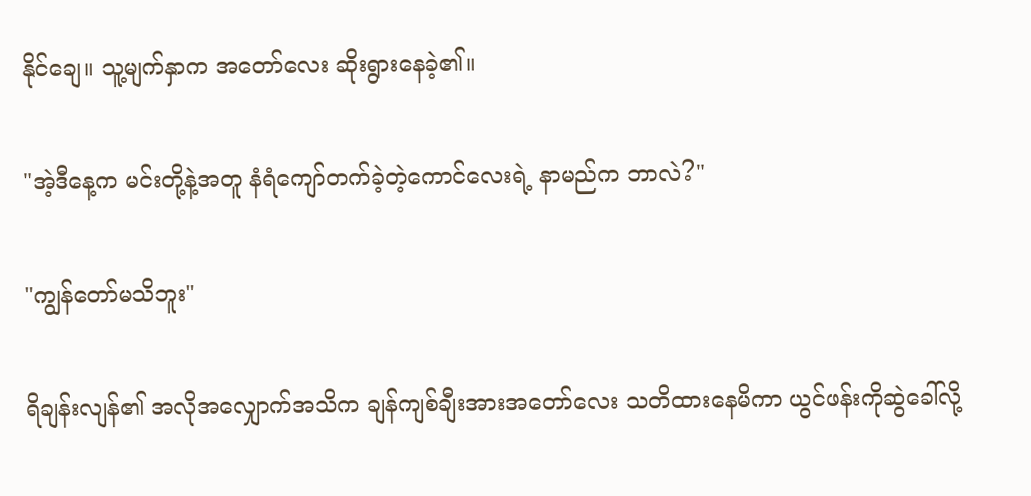နိုင်ချေ။ သူ့မျက်နှာက အတော်လေး ဆိုးရွားနေခဲ့၏။

"အဲ့ဒီနေ့က မင်းတို့နဲ့အတူ နံရံကျော်တက်ခဲ့တဲ့ကောင်လေးရဲ့ နာမည်က ဘာလဲ?"

"ကျွန်တော်မသိဘူး"

ရိချန်းလျန်၏ အလိုအလျှောက်အသိက ချန်ကျစ်ချီးအားအတော်လေး သတိထားနေမိကာ ယွင်ဖန်းကိုဆွဲခေါ်လို့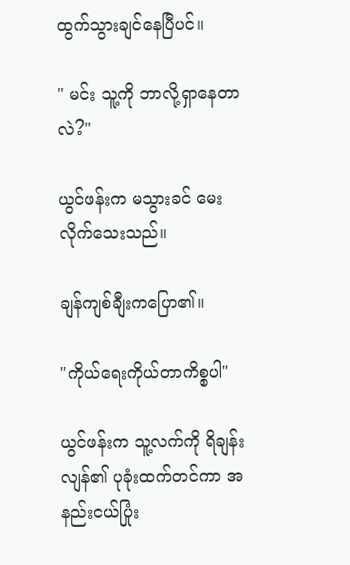ထွက်သွားချင်နေပြီပင်။

" မင်း သူ့ကို ဘာလို့ရှာနေတာလဲ?"

ယွင်ဖန်းက မသွားခင် မေးလိုက်သေးသည်။

ချန်ကျစ်ချီးကပြော၏။

"ကိုယ်ရေးကိုယ်တာကိစ္စပါ"

ယွင်ဖန်းက သူ့လက်ကို ရိချန်းလျန်၏ ပုခုံးထက်တင်ကာ အနည်းငယ်ပြုံး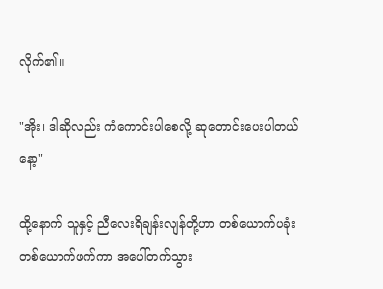လိုက်၏။

"အိုး၊ ဒါဆိုလည်း ကံကောင်းပါစေလို့ ဆုတောင်းပေးပါတယ်နော့"

ထို့နောက် သူနှင့် ညီလေးရိချန်းလျန်တို့ဟာ တစ်ယောက်ပခုံး တစ်ယောက်ဖက်ကာ အပေါ်တက်သွား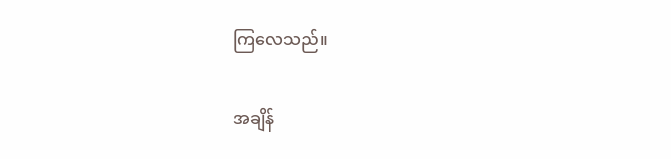ကြလေသည်။

အချိန်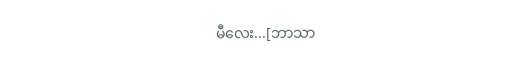မီလေး...[ဘာသာ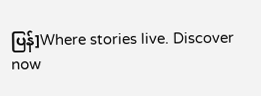ပြန်]Where stories live. Discover now